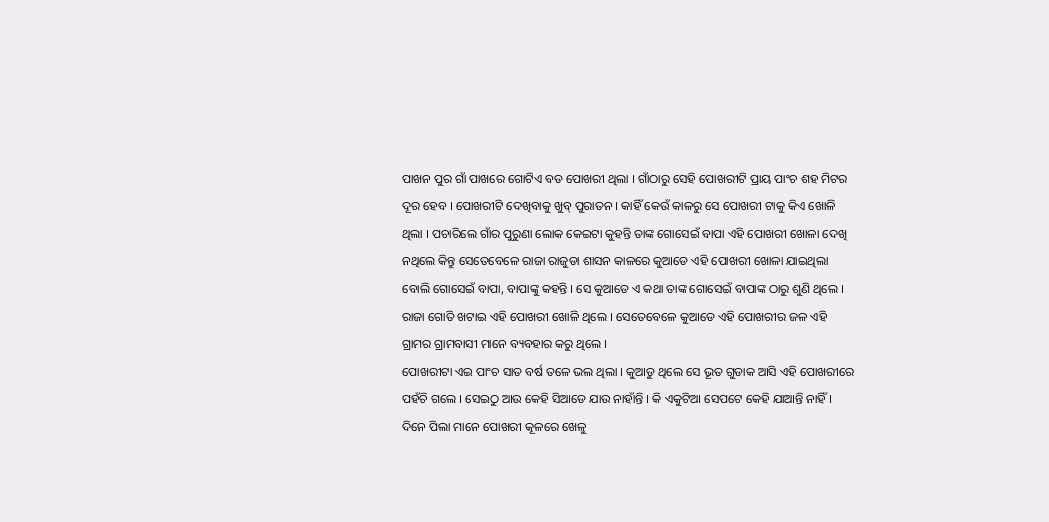ପାଖନ ପୁର ଗାଁ ପାଖରେ ଗୋଟିଏ ବଡ ପୋଖରୀ ଥିଲା । ଗାଁଠାରୁ ସେହି ପୋଖରୀଟି ପ୍ରାୟ ପାଂଚ ଶହ ମିଟର ଦୂର ହେବ । ପୋଖରୀଟି ଦେଖିବାକୁ ଖୁବ୍ ପୁରାତନ । କାହିଁ କେଉଁ କାଳରୁ ସେ ପୋଖରୀ ଟାକୁ କିଏ ଖୋଳି ଥିଲା । ପଚାରିଲେ ଗାଁର ପୁରୁଣା ଲୋକ କେଇଟା କୁହନ୍ତି ତାଙ୍କ ଗୋସେଇଁ ବାପା ଏହି ପୋଖରୀ ଖୋଳା ଦେଖି ନଥିଲେ କିନ୍ତୁ ସେତେବେଳେ ରାଜା ରାଜୁଡା ଶାସନ କାଳରେ କୁଆଡେ ଏହି ପୋଖରୀ ଖୋଳା ଯାଇଥିଲା ବୋଲି ଗୋସେଇଁ ବାପା, ବାପାଙ୍କୁ କହନ୍ତି । ସେ କୁଆଡେ ଏ କଥା ତାଙ୍କ ଗୋସେଇଁ ବାପାଙ୍କ ଠାରୁ ଶୁଣି ଥିଲେ । ରାଜା ଗୋତି ଖଟାଇ ଏହି ପୋଖରୀ ଖୋଳି ଥିଲେ । ସେତେବେଳେ କୁଆଡେ ଏହି ପୋଖରୀର ଜଳ ଏହି ଗ୍ରାମର ଗ୍ରାମବାସୀ ମାନେ ବ୍ୟବହାର କରୁ ଥିଲେ ।
ପୋଖରୀଟା ଏଇ ପାଂଚ ସାତ ବର୍ଷ ତଳେ ଭଲ ଥିଲା । କୁଆଡୁ ଥିଲେ ସେ ଭୂତ ଗୁଡାକ ଆସି ଏହି ପୋଖରୀରେ ପହଁଚି ଗଲେ । ସେଇଠୁ ଆଉ କେହି ସିଆଡେ ଯାଉ ନାହାଁନ୍ତି । କି ଏକୁଟିଆ ସେପଟେ କେହି ଯାଆନ୍ତି ନାହିଁ । ଦିନେ ପିଲା ମାନେ ପୋଖରୀ କୂଳରେ ଖେଳୁ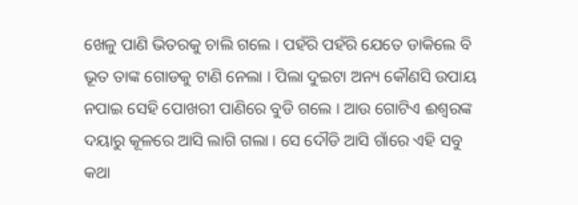ଖେଳୁ ପାଣି ଭିତରକୁ ଚାଲି ଗଲେ । ପହଁରି ପହଁରି ଯେତେ ଡାକିଲେ ବି ଭୂତ ତାଙ୍କ ଗୋଡକୁ ଟାଣି ନେଲା । ପିଲା ଦୁଇଟା ଅନ୍ୟ କୌଣସି ଉପାୟ ନପାଇ ସେହି ପୋଖରୀ ପାଣିରେ ବୁଡି ଗଲେ । ଆଉ ଗୋଟିଏ ଈଶ୍ୱରଙ୍କ ଦୟାରୁ କୂଳରେ ଆସି ଲାଗି ଗଲା । ସେ ଦୌଡି ଆସି ଗାଁରେ ଏହି ସବୁ କଥା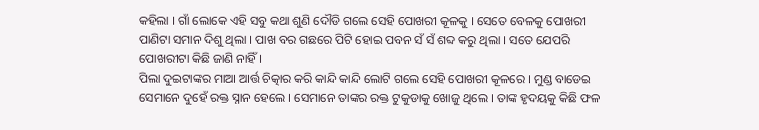କହିଲା । ଗାଁ ଲୋକେ ଏହି ସବୁ କଥା ଶୁଣି ଦୌଡି ଗଲେ ସେହି ପୋଖରୀ କୂଳକୁ । ସେତେ ବେଳକୁ ପୋଖରୀ ପାଣିଟା ସମାନ ଦିଶୁ ଥିଲା । ପାଖ ବର ଗଛରେ ପିଟି ହୋଇ ପବନ ସଁ ସଁ ଶବ୍ଦ କରୁ ଥିଲା । ସତେ ଯେପରି ପୋଖରୀଟା କିଛି ଜାଣି ନାହିଁ ।
ପିଲା ଦୁଇଟାଙ୍କର ମାଆ ଆର୍ତ୍ତ ଚିତ୍କାର କରି କାନ୍ଦି କାନ୍ଦି ଲୋଟି ଗଲେ ସେହି ପୋଖରୀ କୂଳରେ । ମୁଣ୍ଡ ବାଡେଇ ସେମାନେ ଦୁହେଁ ରକ୍ତ ସ୍ନାନ ହେଲେ । ସେମାନେ ତାଙ୍କର ରକ୍ତ ଟୁକୁଡାକୁ ଖୋଜୁ ଥିଲେ । ତାଙ୍କ ହୃଦୟକୁ କିଛି ଫଳ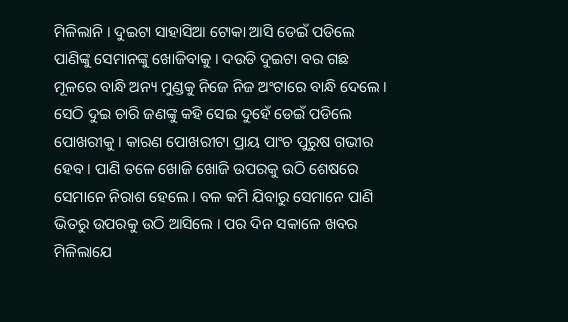ମିଳିଲାନି । ଦୁଇଟା ସାହାସିଆ ଟୋକା ଆସି ଡେଇଁ ପଡିଲେ ପାଣିଙ୍କୁ ସେମାନଙ୍କୁ ଖୋଜିବାକୁ । ଦଉଡି ଦୁଇଟା ବର ଗଛ ମୂଳରେ ବାନ୍ଧି ଅନ୍ୟ ମୁଣ୍ଡକୁ ନିଜେ ନିଜ ଅଂଟାରେ ବାନ୍ଧି ଦେଲେ । ସେଠି ଦୁଇ ଚାରି ଜଣଙ୍କୁ କହି ସେଇ ଦୁହେଁ ଡେଇଁ ପଡିଲେ ପୋଖରୀକୁ । କାରଣ ପୋଖରୀଟା ପ୍ରାୟ ପାଂଚ ପୁରୁଷ ଗଭୀର ହେବ । ପାଣି ତଳେ ଖୋଜି ଖୋଜି ଉପରକୁ ଉଠି ଶେଷରେ ସେମାନେ ନିରାଶ ହେଲେ । ବଳ କମି ଯିବାରୁ ସେମାନେ ପାଣି ଭିତରୁ ଉପରକୁ ଉଠି ଆସିଲେ । ପର ଦିନ ସକାଳେ ଖବର ମିଳିଲାଯେ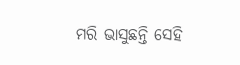ମରି ଭାସୁଛନ୍ତି ସେହି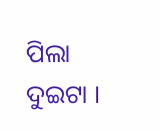ପିଲା ଦୁଇଟା ।